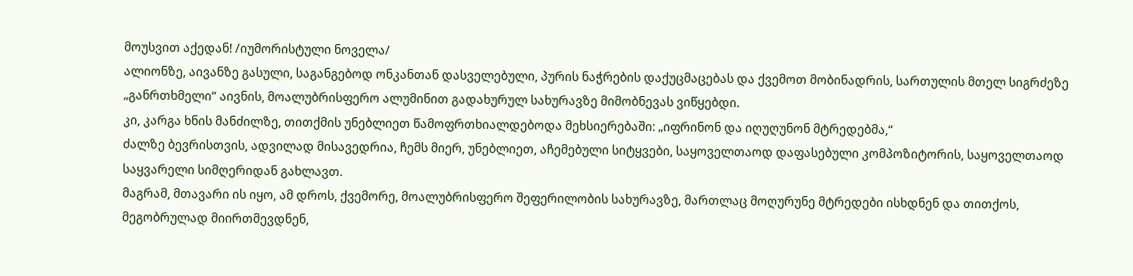მოუსვით აქედან! /იუმორისტული ნოველა/
ალიონზე, აივანზე გასული, საგანგებოდ ონკანთან დასველებული, პურის ნაჭრების დაქუცმაცებას და ქვემოთ მობინადრის, სართულის მთელ სიგრძეზე „განრთხმელი“ აივნის, მოალუბრისფერო ალუმინით გადახურულ სახურავზე მიმობნევას ვიწყებდი.
კი, კარგა ხნის მანძილზე, თითქმის უნებლიეთ წამოფრთხიალდებოდა მეხსიერებაში: „იფრინონ და იღუღუნონ მტრედებმა,“
ძალზე ბევრისთვის, ადვილად მისავედრია, ჩემს მიერ, უნებლიეთ, აჩემებული სიტყვები, საყოველთაოდ დაფასებული კომპოზიტორის, საყოველთაოდ საყვარელი სიმღერიდან გახლავთ.
მაგრამ, მთავარი ის იყო, ამ დროს, ქვემორე, მოალუბრისფერო შეფერილობის სახურავზე, მართლაც მოღურუნე მტრედები ისხდნენ და თითქოს, მეგობრულად მიირთმევდნენ,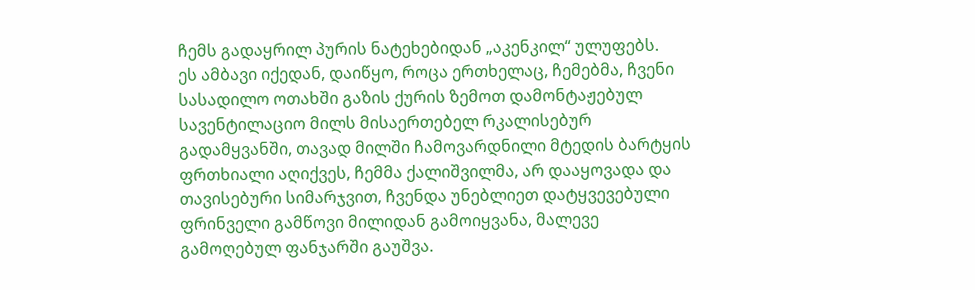ჩემს გადაყრილ პურის ნატეხებიდან „აკენკილ“ ულუფებს.
ეს ამბავი იქედან, დაიწყო, როცა ერთხელაც, ჩემებმა, ჩვენი სასადილო ოთახში გაზის ქურის ზემოთ დამონტაჟებულ სავენტილაციო მილს მისაერთებელ რკალისებურ გადამყვანში, თავად მილში ჩამოვარდნილი მტედის ბარტყის ფრთხიალი აღიქვეს, ჩემმა ქალიშვილმა, არ დააყოვადა და თავისებური სიმარჯვით, ჩვენდა უნებლიეთ დატყვევებული ფრინველი გამწოვი მილიდან გამოიყვანა, მალევე გამოღებულ ფანჯარში გაუშვა.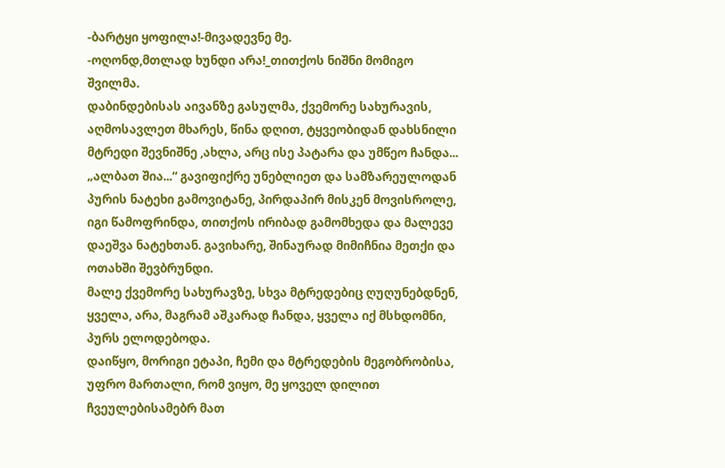-ბარტყი ყოფილა!-მივადევნე მე.
-ოღონდ,მთლად ხუნდი არა!_თითქოს ნიშნი მომიგო შვილმა.
დაბინდებისას აივანზე გასულმა, ქვემორე სახურავის, აღმოსავლეთ მხარეს, წინა დღით, ტყვეობიდან დახსნილი მტრედი შევნიშნე ,ახლა, არც ისე პატარა და უმწეო ჩანდა...
„ალბათ შია...“ გავიფიქრე უნებლიეთ და სამზარეულოდან პურის ნატეხი გამოვიტანე, პირდაპირ მისკენ მოვისროლე, იგი წამოფრინდა, თითქოს ირიბად გამომხედა და მალევე დაეშვა ნატეხთან. გავიხარე, შინაურად მიმიჩნია მეთქი და ოთახში შევბრუნდი.
მალე ქვემორე სახურავზე, სხვა მტრედებიც ღუღუნებდნენ, ყველა, არა, მაგრამ აშკარად ჩანდა, ყველა იქ მსხდომნი, პურს ელოდებოდა.
დაიწყო, მორიგი ეტაპი, ჩემი და მტრედების მეგობრობისა, უფრო მართალი, რომ ვიყო, მე ყოველ დილით ჩვეულებისამებრ მათ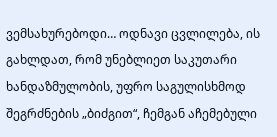ვემსახურებოდი… ოდნავი ცვლილება, ის გახლდათ, რომ უნებლიეთ საკუთარი ხანდაზმულობის, უფრო საგულისხმოდ შეგრძნების „ბიძგით“, ჩემგან აჩემებული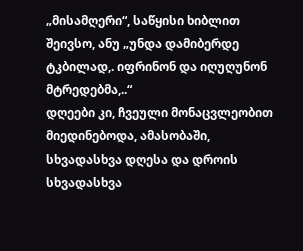„მისამღერი“, საწყისი ხიბლით შეივსო, ანუ „უნდა დამიბერდე ტკბილად,. იფრინონ და იღუღუნონ მტრედებმა,..“
დღეები კი, ჩვეული მონაცვლეობით მიედინებოდა, ამასობაში, სხვადასხვა დღესა და დროის სხვადასხვა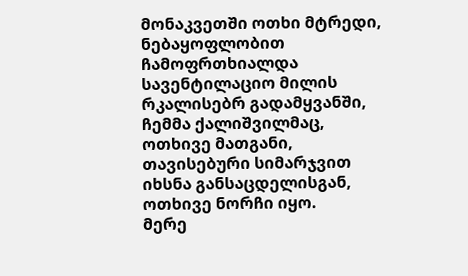მონაკვეთში ოთხი მტრედი, ნებაყოფლობით ჩამოფრთხიალდა სავენტილაციო მილის რკალისებრ გადამყვანში, ჩემმა ქალიშვილმაც, ოთხივე მათგანი, თავისებური სიმარჯვით იხსნა განსაცდელისგან, ოთხივე ნორჩი იყო.
მერე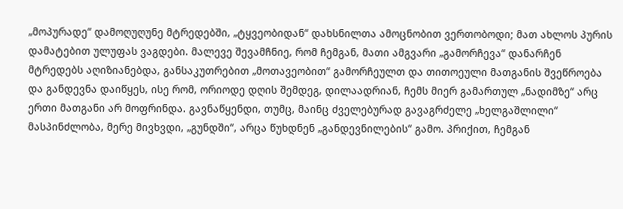„მოპურადე“ დამოღუღუნე მტრედებში, „ტყვეობიდან“ დახსნილთა ამოცნობით ვერთობოდი; მათ ახლოს პურის დამატებით ულუფას ვაგდები. მალევე შევამჩნიე, რომ ჩემგან, მათი ამგვარი „გამორჩევა“ დანარჩენ მტრედებს აღიზიანებდა, განსაკუთრებით „მოთავეობით“ გამორჩეულთ და თითოეული მათგანის შვეწროება და განდევნა დაიწყეს, ისე რომ, ორიოდე დღის შემდეგ, დილაადრიან, ჩემს მიერ გამართულ „ნადიმზე“ არც ერთი მათგანი არ მოფრინდა. გავნაწყენდი, თუმც, მაინც ძველებურად გავაგრძელე „ხელგაშლილი“ მასპინძლობა, მერე მივხვდი, „გუნდში“, არცა წუხდნენ „განდევნილების“ გამო. პრიქით, ჩემგან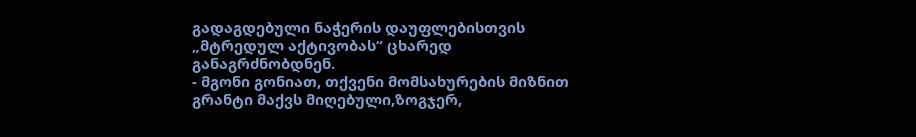გადაგდებული ნაჭერის დაუფლებისთვის „მტრედულ აქტივობას“ ცხარედ განაგრძნობდნენ.
- მგონი გონიათ, თქვენი მომსახურების მიზნით გრანტი მაქვს მიღებული,ზოგჯერ,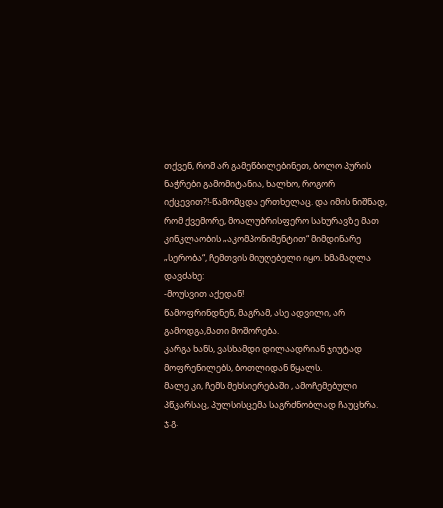თქვენ, რომ არ გამეწბილებინეთ, ბოლო პურის ნაჭრები გამომიტანია, ხალხო, როგორ იქცევით?!-წამომცდა ერთხელაც. და იმის ნიშნად, რომ ქვემორე, მოალუბრისფერო სახურავზე მათ კინკლაობის „აკომპონიმენტით“ მიმდინარე „სერობა“, ჩემთვის მიუღებელი იყო. ხმამაღლა დავძახე:
-მოუსვით აქედან!
წამოფრინდნენ, მაგრამ, ასე ადვილი, არ გამოდგა,მათი მოშორება.
კარგა ხანს, ვასხამდი დილაადრიან ჯიუტად მოფრენილებს, ბოთლიდან წყალს.
მალე კი, ჩემს მეხსიერებაში , ამოჩემებული პწკარსაც, პულსისცემა საგრძნობლად ჩაუცხრა.
ჯ.გ.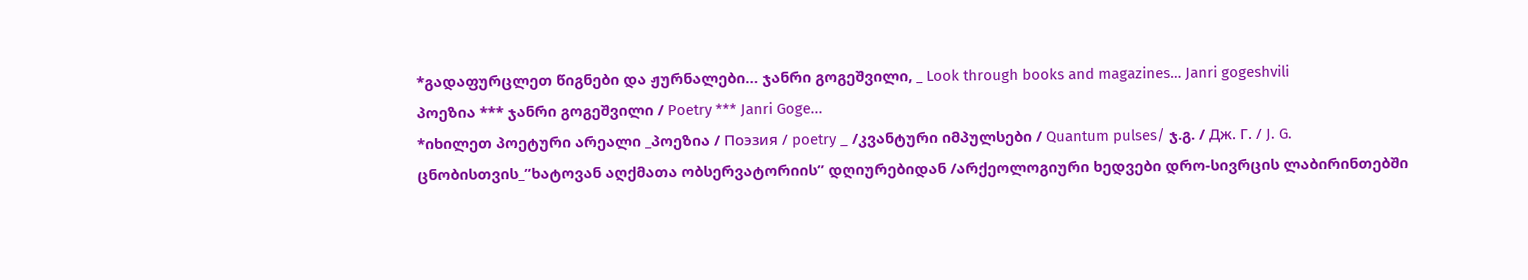*გადაფურცლეთ წიგნები და ჟურნალები… ჯანრი გოგეშვილი, _ Look through books and magazines… Janri gogeshvili
პოეზია *** ჯანრი გოგეშვილი / Poetry *** Janri Goge...
*იხილეთ პოეტური არეალი _პოეზია / Поэзия / poetry _ /კვანტური იმპულსები / Quantum pulses/ ჯ.გ. / Дж. Г. / J. G.
ცნობისთვის_”ხატოვან აღქმათა ობსერვატორიის” დღიურებიდან /არქეოლოგიური ხედვები დრო-სივრცის ლაბირინთებში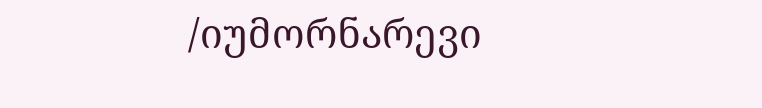/იუმორნარევი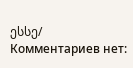ესსე/
Комментариев нет: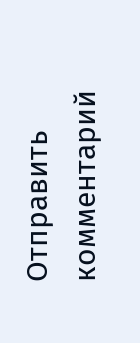Отправить комментарий